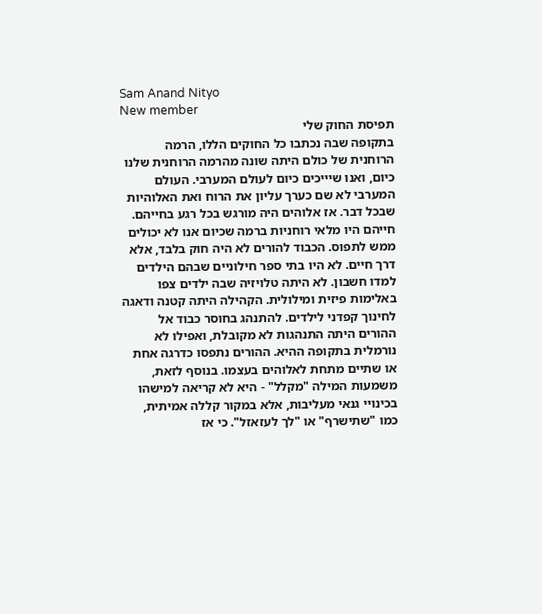Sam Anand Nityo
New member
תפיסת החוק שלי
בתקופה שבה נכתבו כל החוקים הללו, הרמה הרוחנית של כולם היתה שונה מהרמה הרוחנית שלנו כיום, ואנו שיייכים כיום לעולם המערבי. העולם המערבי לא שם כערך עליון את הרוח ואת האלוהיות שבכל דבר. אז אלוהים היה מורגש בכל רגע בחייהם. חייהם היו מלאי רוחניות ברמה שכיום אנו לא יכולים ממש לתפוס. הכבוד להורים לא היה חוק בלבד, אלא דרך חיים. לא היו בתי ספר חילוניים שבהם הילדים למדו חשבון. לא היתה טלויזיה שבה ילדים צפו באלימות פיזית ומילולית. הקהילה היתה קטנה ודאגה לחינוך קפדני לילדים. להתנהג בחוסר כבוד אל ההורים היתה התנהגות לא מקובלת, ואפילו לא נורמלית בתקופה ההיא. ההורים נתפסו כדרגה אחת או שתיים מתחת לאלוהים בעצמו. בנוסף לזאת, משמעות המילה "מקלל" - היא לא קריאה למישהו בכינויי גנאי מעליבות, אלא במקור קללה אמיתית, כמו "שתישרף" או "לך לעזאזל". כי אז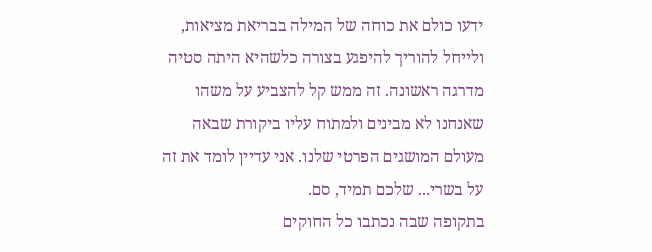ידעו כולם את כוחה של המילה בבריאת מציאות, ולייחל להוריך להיפגע בצורה כלשהיא היתה סטיה מדרגה ראשונה. זה ממש קל להצביע על משהו שאנחנו לא מבינים ולמתוח עליו ביקורת שבאה מעולם המושגים הפרטי שלנו. אני עדיין לומד את זה על בשרי... שלכם תמיד, סם.
בתקופה שבה נכתבו כל החוקים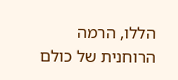הללו, הרמה הרוחנית של כולם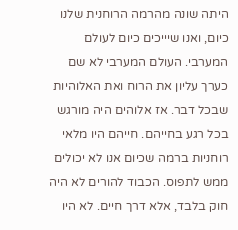היתה שונה מהרמה הרוחנית שלנו כיום, ואנו שיייכים כיום לעולם המערבי. העולם המערבי לא שם כערך עליון את הרוח ואת האלוהיות שבכל דבר. אז אלוהים היה מורגש בכל רגע בחייהם. חייהם היו מלאי רוחניות ברמה שכיום אנו לא יכולים ממש לתפוס. הכבוד להורים לא היה חוק בלבד, אלא דרך חיים. לא היו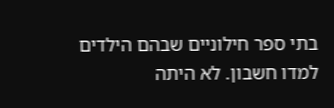בתי ספר חילוניים שבהם הילדים למדו חשבון. לא היתה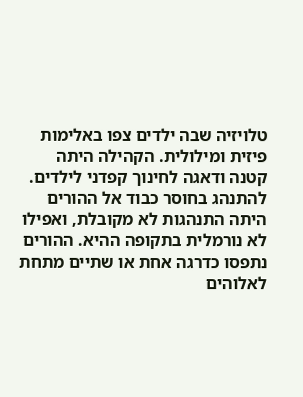טלויזיה שבה ילדים צפו באלימות פיזית ומילולית. הקהילה היתה קטנה ודאגה לחינוך קפדני לילדים. להתנהג בחוסר כבוד אל ההורים היתה התנהגות לא מקובלת, ואפילו לא נורמלית בתקופה ההיא. ההורים נתפסו כדרגה אחת או שתיים מתחת לאלוהים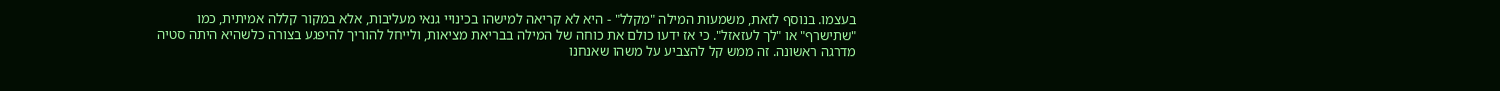בעצמו. בנוסף לזאת, משמעות המילה "מקלל" - היא לא קריאה למישהו בכינויי גנאי מעליבות, אלא במקור קללה אמיתית, כמו "שתישרף" או "לך לעזאזל". כי אז ידעו כולם את כוחה של המילה בבריאת מציאות, ולייחל להוריך להיפגע בצורה כלשהיא היתה סטיה מדרגה ראשונה. זה ממש קל להצביע על משהו שאנחנו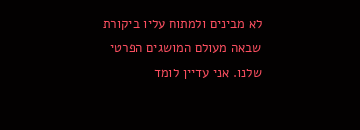לא מבינים ולמתוח עליו ביקורת שבאה מעולם המושגים הפרטי שלנו. אני עדיין לומד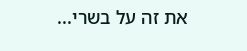את זה על בשרי...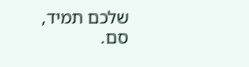שלכם תמיד, סם.